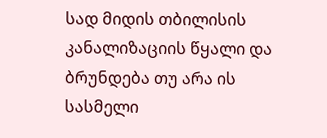სად მიდის თბილისის კანალიზაციის წყალი და ბრუნდება თუ არა ის სასმელი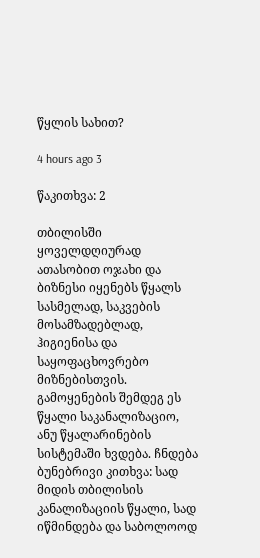წყლის სახით?

4 hours ago 3

წაკითხვა: 2

თბილისში ყოველდღიურად ათასობით ოჯახი და ბიზნესი იყენებს წყალს სასმელად, საკვების მოსამზადებლად, ჰიგიენისა და საყოფაცხოვრებო მიზნებისთვის. გამოყენების შემდეგ ეს წყალი საკანალიზაციო, ანუ წყალარინების სისტემაში ხვდება. ჩნდება ბუნებრივი კითხვა: სად მიდის თბილისის კანალიზაციის წყალი, სად იწმინდება და საბოლოოდ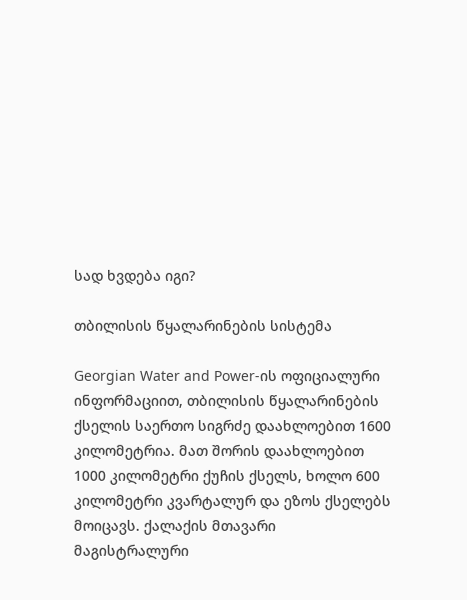სად ხვდება იგი?

თბილისის წყალარინების სისტემა

Georgian Water and Power-ის ოფიციალური ინფორმაციით, თბილისის წყალარინების ქსელის საერთო სიგრძე დაახლოებით 1600 კილომეტრია. მათ შორის დაახლოებით 1000 კილომეტრი ქუჩის ქსელს, ხოლო 600 კილომეტრი კვარტალურ და ეზოს ქსელებს მოიცავს. ქალაქის მთავარი მაგისტრალური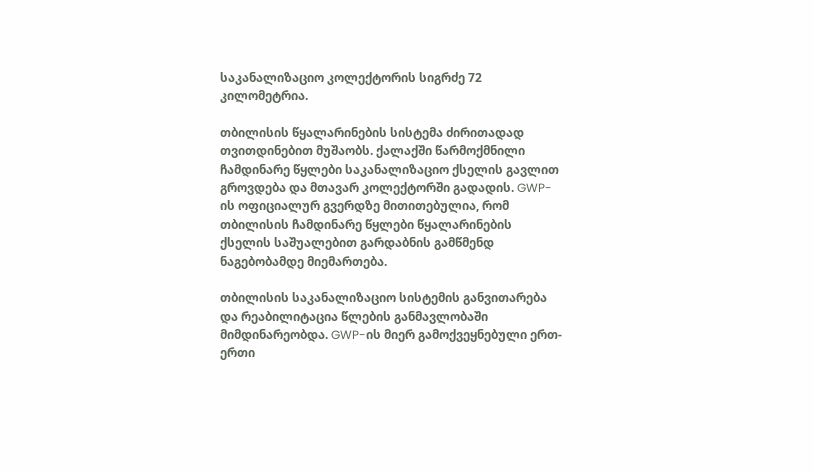საკანალიზაციო კოლექტორის სიგრძე 72 კილომეტრია.

თბილისის წყალარინების სისტემა ძირითადად თვითდინებით მუშაობს. ქალაქში წარმოქმნილი ჩამდინარე წყლები საკანალიზაციო ქსელის გავლით გროვდება და მთავარ კოლექტორში გადადის. GWP-ის ოფიციალურ გვერდზე მითითებულია, რომ თბილისის ჩამდინარე წყლები წყალარინების ქსელის საშუალებით გარდაბნის გამწმენდ ნაგებობამდე მიემართება.

თბილისის საკანალიზაციო სისტემის განვითარება და რეაბილიტაცია წლების განმავლობაში მიმდინარეობდა. GWP-ის მიერ გამოქვეყნებული ერთ-ერთი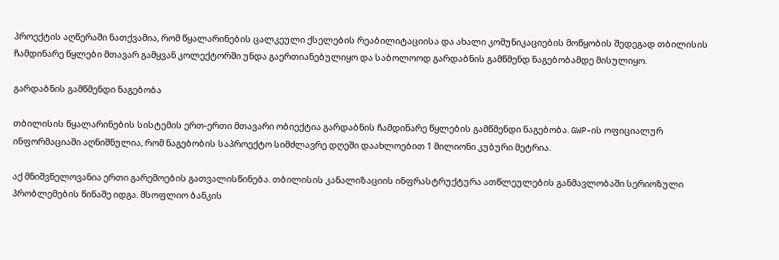პროექტის აღწერაში ნათქვამია, რომ წყალარინების ცალკეული ქსელების რეაბილიტაციისა და ახალი კომუნიკაციების მოწყობის შედეგად თბილისის ჩამდინარე წყლები მთავარ გამყვან კოლექტორში უნდა გაერთიანებულიყო და საბოლოოდ გარდაბნის გამწმენდ ნაგებობამდე მისულიყო.

გარდაბნის გამწმენდი ნაგებობა

თბილისის წყალარინების სისტემის ერთ-ერთი მთავარი ობიექტია გარდაბნის ჩამდინარე წყლების გამწმენდი ნაგებობა. GWP-ის ოფიციალურ ინფორმაციაში აღნიშნულია, რომ ნაგებობის საპროექტო სიმძლავრე დღეში დაახლოებით 1 მილიონი კუბური მეტრია.

აქ მნიშვნელოვანია ერთი გარემოების გათვალისწინება. თბილისის კანალიზაციის ინფრასტრუქტურა ათწლეულების განმავლობაში სერიოზული პრობლემების წინაშე იდგა. მსოფლიო ბანკის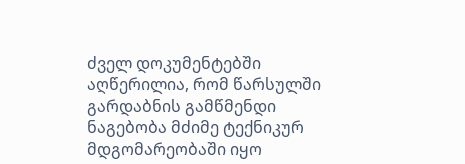ძველ დოკუმენტებში აღწერილია, რომ წარსულში გარდაბნის გამწმენდი ნაგებობა მძიმე ტექნიკურ მდგომარეობაში იყო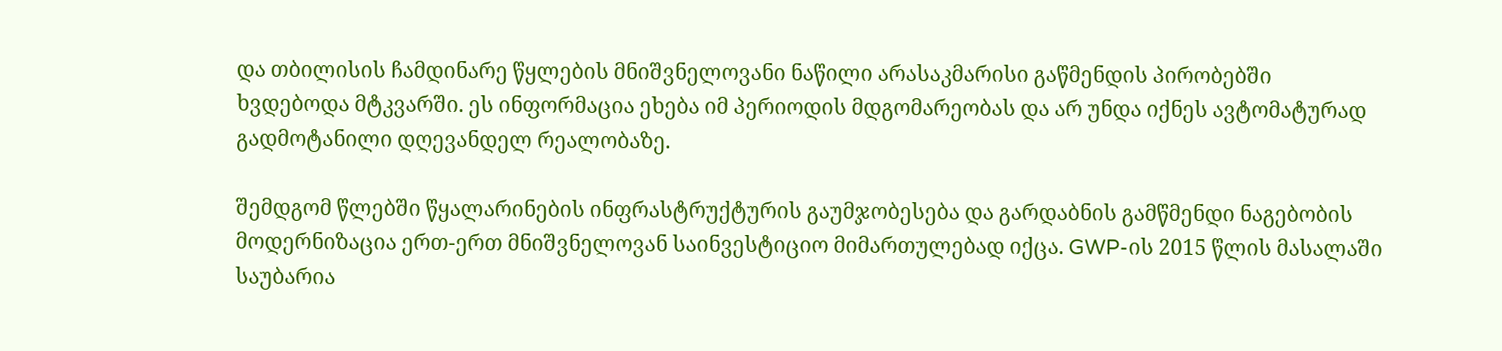და თბილისის ჩამდინარე წყლების მნიშვნელოვანი ნაწილი არასაკმარისი გაწმენდის პირობებში ხვდებოდა მტკვარში. ეს ინფორმაცია ეხება იმ პერიოდის მდგომარეობას და არ უნდა იქნეს ავტომატურად გადმოტანილი დღევანდელ რეალობაზე.

შემდგომ წლებში წყალარინების ინფრასტრუქტურის გაუმჯობესება და გარდაბნის გამწმენდი ნაგებობის მოდერნიზაცია ერთ-ერთ მნიშვნელოვან საინვესტიციო მიმართულებად იქცა. GWP-ის 2015 წლის მასალაში საუბარია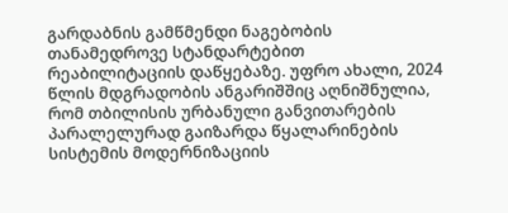გარდაბნის გამწმენდი ნაგებობის თანამედროვე სტანდარტებით რეაბილიტაციის დაწყებაზე. უფრო ახალი, 2024 წლის მდგრადობის ანგარიშშიც აღნიშნულია, რომ თბილისის ურბანული განვითარების პარალელურად გაიზარდა წყალარინების სისტემის მოდერნიზაციის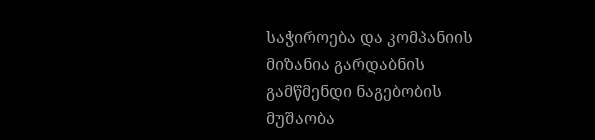საჭიროება და კომპანიის მიზანია გარდაბნის გამწმენდი ნაგებობის მუშაობა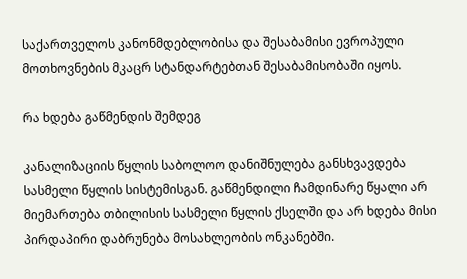საქართველოს კანონმდებლობისა და შესაბამისი ევროპული მოთხოვნების მკაცრ სტანდარტებთან შესაბამისობაში იყოს.

რა ხდება გაწმენდის შემდეგ

კანალიზაციის წყლის საბოლოო დანიშნულება განსხვავდება სასმელი წყლის სისტემისგან. გაწმენდილი ჩამდინარე წყალი არ მიემართება თბილისის სასმელი წყლის ქსელში და არ ხდება მისი პირდაპირი დაბრუნება მოსახლეობის ონკანებში.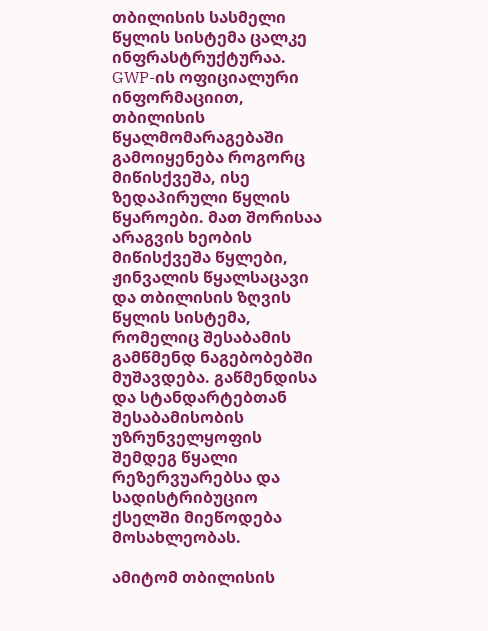თბილისის სასმელი წყლის სისტემა ცალკე ინფრასტრუქტურაა. GWP-ის ოფიციალური ინფორმაციით, თბილისის წყალმომარაგებაში გამოიყენება როგორც მიწისქვეშა, ისე ზედაპირული წყლის წყაროები. მათ შორისაა არაგვის ხეობის მიწისქვეშა წყლები, ჟინვალის წყალსაცავი და თბილისის ზღვის წყლის სისტემა, რომელიც შესაბამის გამწმენდ ნაგებობებში მუშავდება. გაწმენდისა და სტანდარტებთან შესაბამისობის უზრუნველყოფის შემდეგ წყალი რეზერვუარებსა და სადისტრიბუციო ქსელში მიეწოდება მოსახლეობას.

ამიტომ თბილისის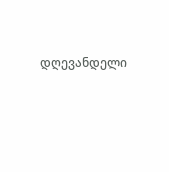დღევანდელი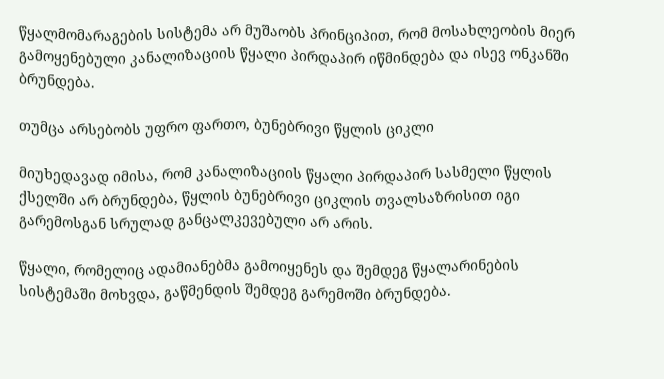წყალმომარაგების სისტემა არ მუშაობს პრინციპით, რომ მოსახლეობის მიერ გამოყენებული კანალიზაციის წყალი პირდაპირ იწმინდება და ისევ ონკანში ბრუნდება.

თუმცა არსებობს უფრო ფართო, ბუნებრივი წყლის ციკლი

მიუხედავად იმისა, რომ კანალიზაციის წყალი პირდაპირ სასმელი წყლის ქსელში არ ბრუნდება, წყლის ბუნებრივი ციკლის თვალსაზრისით იგი გარემოსგან სრულად განცალკევებული არ არის.

წყალი, რომელიც ადამიანებმა გამოიყენეს და შემდეგ წყალარინების სისტემაში მოხვდა, გაწმენდის შემდეგ გარემოში ბრუნდება.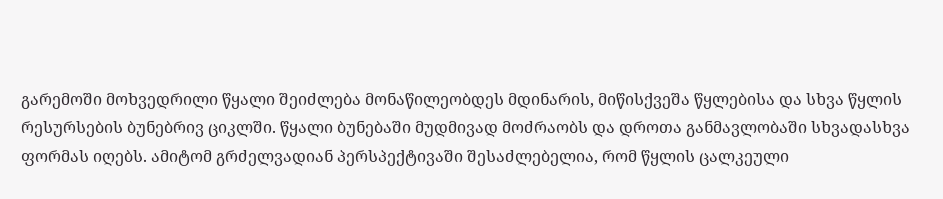გარემოში მოხვედრილი წყალი შეიძლება მონაწილეობდეს მდინარის, მიწისქვეშა წყლებისა და სხვა წყლის რესურსების ბუნებრივ ციკლში. წყალი ბუნებაში მუდმივად მოძრაობს და დროთა განმავლობაში სხვადასხვა ფორმას იღებს. ამიტომ გრძელვადიან პერსპექტივაში შესაძლებელია, რომ წყლის ცალკეული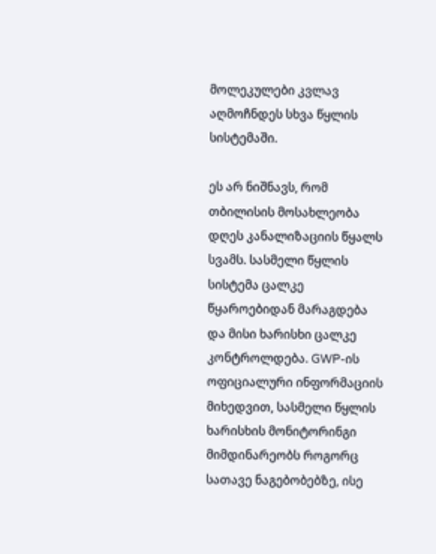მოლეკულები კვლავ აღმოჩნდეს სხვა წყლის სისტემაში.

ეს არ ნიშნავს, რომ თბილისის მოსახლეობა დღეს კანალიზაციის წყალს სვამს. სასმელი წყლის სისტემა ცალკე წყაროებიდან მარაგდება და მისი ხარისხი ცალკე კონტროლდება. GWP-ის ოფიციალური ინფორმაციის მიხედვით, სასმელი წყლის ხარისხის მონიტორინგი მიმდინარეობს როგორც სათავე ნაგებობებზე, ისე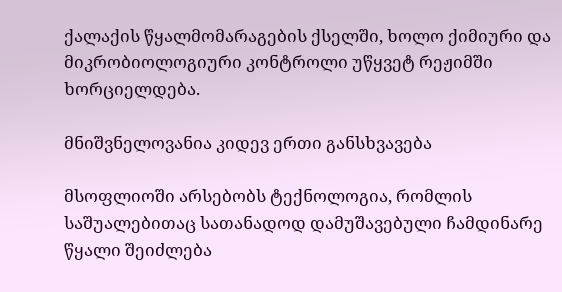ქალაქის წყალმომარაგების ქსელში, ხოლო ქიმიური და მიკრობიოლოგიური კონტროლი უწყვეტ რეჟიმში ხორციელდება.

მნიშვნელოვანია კიდევ ერთი განსხვავება

მსოფლიოში არსებობს ტექნოლოგია, რომლის საშუალებითაც სათანადოდ დამუშავებული ჩამდინარე წყალი შეიძლება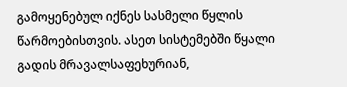გამოყენებულ იქნეს სასმელი წყლის წარმოებისთვის. ასეთ სისტემებში წყალი გადის მრავალსაფეხურიან,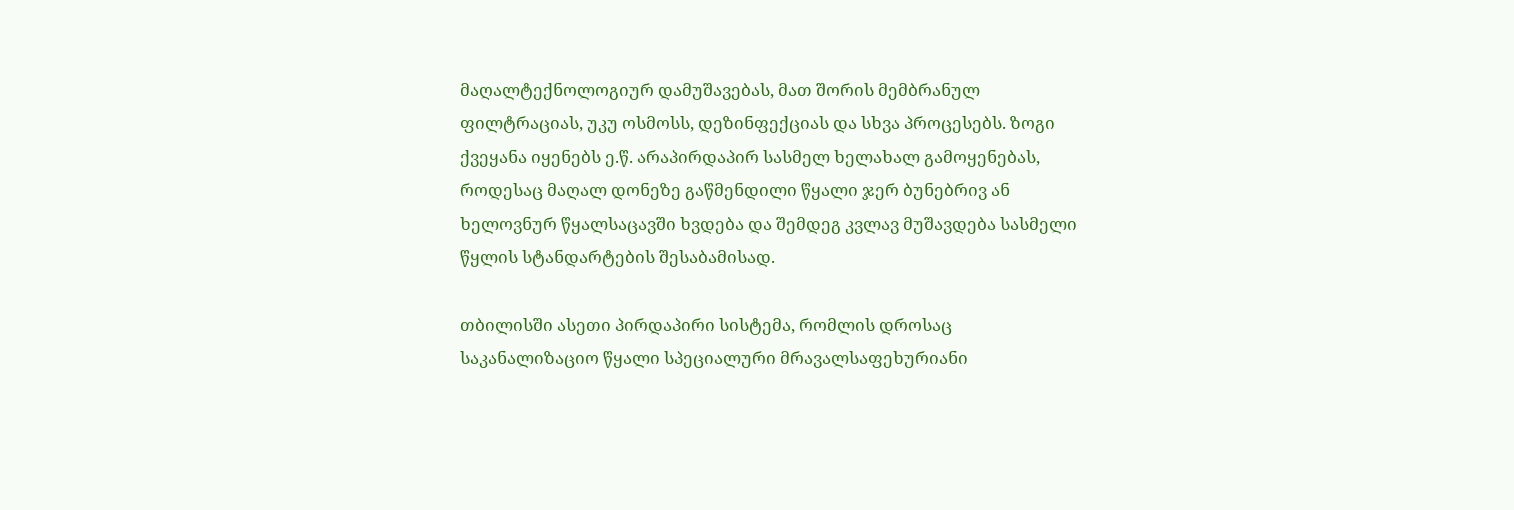მაღალტექნოლოგიურ დამუშავებას, მათ შორის მემბრანულ ფილტრაციას, უკუ ოსმოსს, დეზინფექციას და სხვა პროცესებს. ზოგი ქვეყანა იყენებს ე.წ. არაპირდაპირ სასმელ ხელახალ გამოყენებას, როდესაც მაღალ დონეზე გაწმენდილი წყალი ჯერ ბუნებრივ ან ხელოვნურ წყალსაცავში ხვდება და შემდეგ კვლავ მუშავდება სასმელი წყლის სტანდარტების შესაბამისად.

თბილისში ასეთი პირდაპირი სისტემა, რომლის დროსაც საკანალიზაციო წყალი სპეციალური მრავალსაფეხურიანი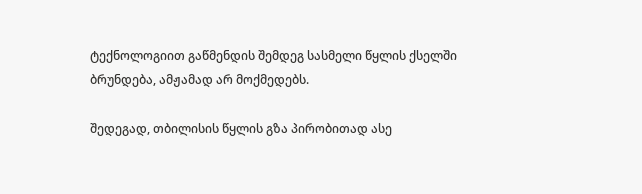ტექნოლოგიით გაწმენდის შემდეგ სასმელი წყლის ქსელში ბრუნდება, ამჟამად არ მოქმედებს.

შედეგად, თბილისის წყლის გზა პირობითად ასე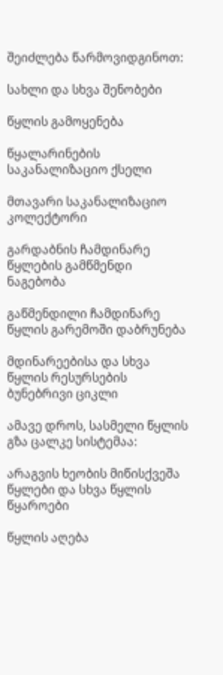შეიძლება წარმოვიდგინოთ:

სახლი და სხვა შენობები

წყლის გამოყენება

წყალარინების საკანალიზაციო ქსელი

მთავარი საკანალიზაციო კოლექტორი

გარდაბნის ჩამდინარე წყლების გამწმენდი ნაგებობა

გაწმენდილი ჩამდინარე წყლის გარემოში დაბრუნება

მდინარეებისა და სხვა წყლის რესურსების ბუნებრივი ციკლი

ამავე დროს, სასმელი წყლის გზა ცალკე სისტემაა:

არაგვის ხეობის მიწისქვეშა წყლები და სხვა წყლის წყაროები

წყლის აღება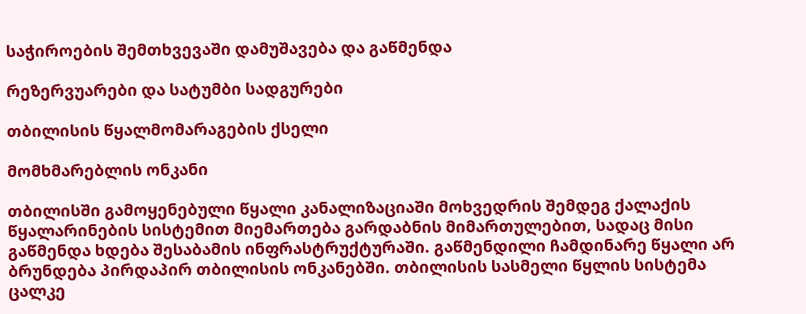საჭიროების შემთხვევაში დამუშავება და გაწმენდა

რეზერვუარები და სატუმბი სადგურები

თბილისის წყალმომარაგების ქსელი

მომხმარებლის ონკანი

თბილისში გამოყენებული წყალი კანალიზაციაში მოხვედრის შემდეგ ქალაქის წყალარინების სისტემით მიემართება გარდაბნის მიმართულებით, სადაც მისი გაწმენდა ხდება შესაბამის ინფრასტრუქტურაში. გაწმენდილი ჩამდინარე წყალი არ ბრუნდება პირდაპირ თბილისის ონკანებში. თბილისის სასმელი წყლის სისტემა ცალკე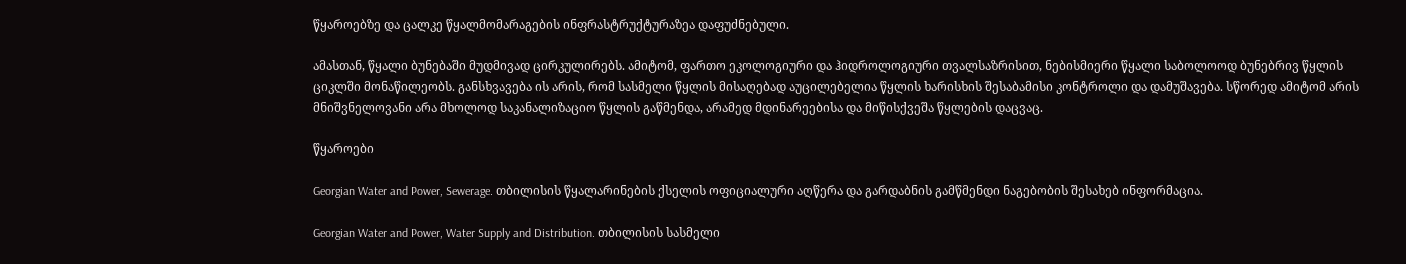წყაროებზე და ცალკე წყალმომარაგების ინფრასტრუქტურაზეა დაფუძნებული.

ამასთან, წყალი ბუნებაში მუდმივად ცირკულირებს. ამიტომ, ფართო ეკოლოგიური და ჰიდროლოგიური თვალსაზრისით, ნებისმიერი წყალი საბოლოოდ ბუნებრივ წყლის ციკლში მონაწილეობს. განსხვავება ის არის, რომ სასმელი წყლის მისაღებად აუცილებელია წყლის ხარისხის შესაბამისი კონტროლი და დამუშავება. სწორედ ამიტომ არის მნიშვნელოვანი არა მხოლოდ საკანალიზაციო წყლის გაწმენდა, არამედ მდინარეებისა და მიწისქვეშა წყლების დაცვაც.

წყაროები

Georgian Water and Power, Sewerage. თბილისის წყალარინების ქსელის ოფიციალური აღწერა და გარდაბნის გამწმენდი ნაგებობის შესახებ ინფორმაცია.

Georgian Water and Power, Water Supply and Distribution. თბილისის სასმელი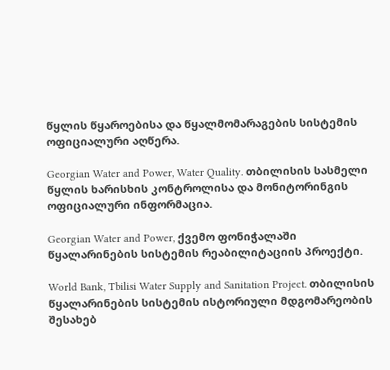წყლის წყაროებისა და წყალმომარაგების სისტემის ოფიციალური აღწერა.

Georgian Water and Power, Water Quality. თბილისის სასმელი წყლის ხარისხის კონტროლისა და მონიტორინგის ოფიციალური ინფორმაცია.

Georgian Water and Power, ქვემო ფონიჭალაში წყალარინების სისტემის რეაბილიტაციის პროექტი.

World Bank, Tbilisi Water Supply and Sanitation Project. თბილისის წყალარინების სისტემის ისტორიული მდგომარეობის შესახებ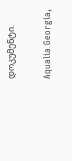დოკუმენტი.

Aqualia Georgia,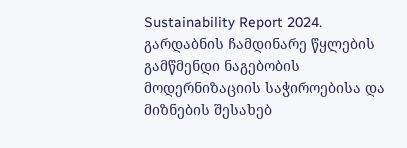Sustainability Report 2024. გარდაბნის ჩამდინარე წყლების გამწმენდი ნაგებობის მოდერნიზაციის საჭიროებისა და მიზნების შესახებ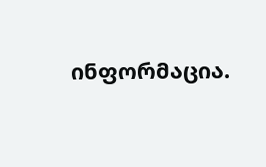ინფორმაცია.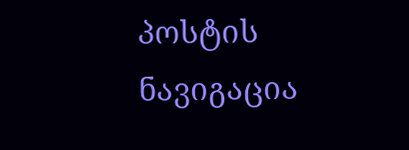პოსტის ნავიგაცია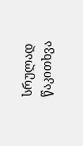სრულად წაკითხვა